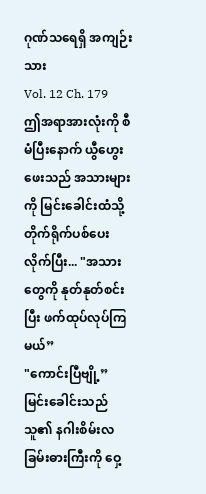ဂုဏ်သရေရှိ အကျဉ်းသား
Vol. 12 Ch. 179
ဤအရာအားလုံးကို စီမံပြီးနောက် ယွီဟွေးဖေးသည် အသားများကို မြင်းခေါင်းထံသို့ တိုက်ရိုက်ပစ်ပေးလိုက်ပြီး... "အသားတွေကို နုတ်နုတ်စင်းပြီး ဖက်ထုပ်လုပ်ကြမယ်”
"ကောင်းပြီဗျို့”
မြင်းခေါင်းသည် သူ၏ နဂါးစိမ်းလခြမ်းဓားကြီးကို ဝှေ့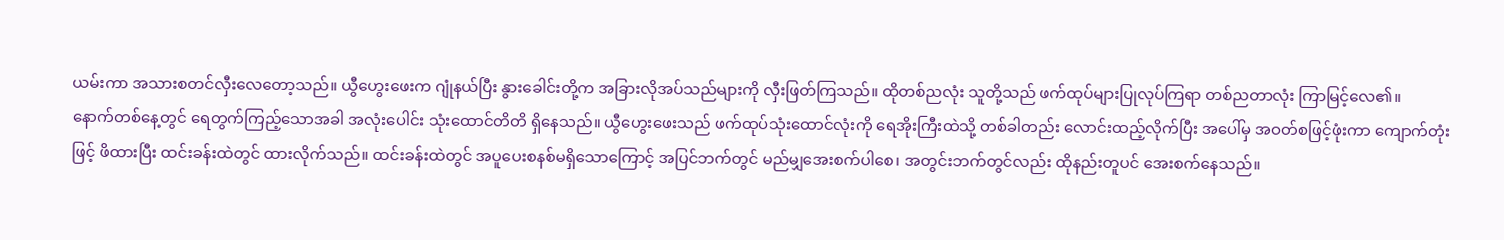ယမ်းကာ အသားစတင်လှီးလေတော့သည်။ ယွီဟွေးဖေးက ဂျုံနယ်ပြီး နွားခေါင်းတို့က အခြားလိုအပ်သည်များကို လှီးဖြတ်ကြသည်။ ထိုတစ်ညလုံး သူတို့သည် ဖက်ထုပ်များပြုလုပ်ကြရာ တစ်ညတာလုံး ကြာမြင့်လေ၏။
နောက်တစ်နေ့တွင် ရေတွက်ကြည့်သောအခါ အလုံးပေါင်း သုံးထောင်တိတိ ရှိနေသည်။ ယွီဟွေးဖေးသည် ဖက်ထုပ်သုံးထောင်လုံးကို ရေအိုးကြီးထဲသို့ တစ်ခါတည်း လောင်းထည့်လိုက်ပြီး အပေါ်မှ အဝတ်စဖြင့်ဖုံးကာ ကျောက်တုံးဖြင့် ဖိထားပြီး ထင်းခန်းထဲတွင် ထားလိုက်သည်။ ထင်းခန်းထဲတွင် အပူပေးစနစ်မရှိသောကြောင့် အပြင်ဘက်တွင် မည်မျှအေးစက်ပါစေ၊ အတွင်းဘက်တွင်လည်း ထိုနည်းတူပင် အေးစက်နေသည်။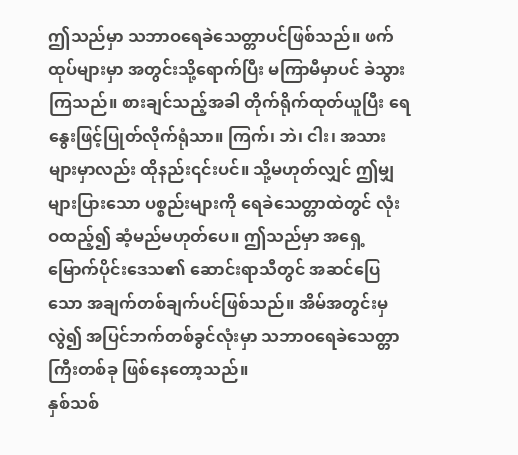ဤသည်မှာ သဘာဝရေခဲသေတ္တာပင်ဖြစ်သည်။ ဖက်ထုပ်များမှာ အတွင်းသို့ရောက်ပြီး မကြာမီမှာပင် ခဲသွားကြသည်။ စားချင်သည့်အခါ တိုက်ရိုက်ထုတ်ယူပြီး ရေနွေးဖြင့်ပြုတ်လိုက်ရုံသာ။ ကြက်၊ ဘဲ၊ ငါး၊ အသားများမှာလည်း ထိုနည်း၎င်းပင်။ သို့မဟုတ်လျှင် ဤမျှများပြားသော ပစ္စည်းများကို ရေခဲသေတ္တာထဲတွင် လုံးဝထည့်၍ ဆံ့မည်မဟုတ်ပေ။ ဤသည်မှာ အရှေ့မြောက်ပိုင်းဒေသ၏ ဆောင်းရာသီတွင် အဆင်ပြေသော အချက်တစ်ချက်ပင်ဖြစ်သည်။ အိမ်အတွင်းမှလွဲ၍ အပြင်ဘက်တစ်ခွင်လုံးမှာ သဘာဝရေခဲသေတ္တာကြီးတစ်ခု ဖြစ်နေတော့သည်။
နှစ်သစ်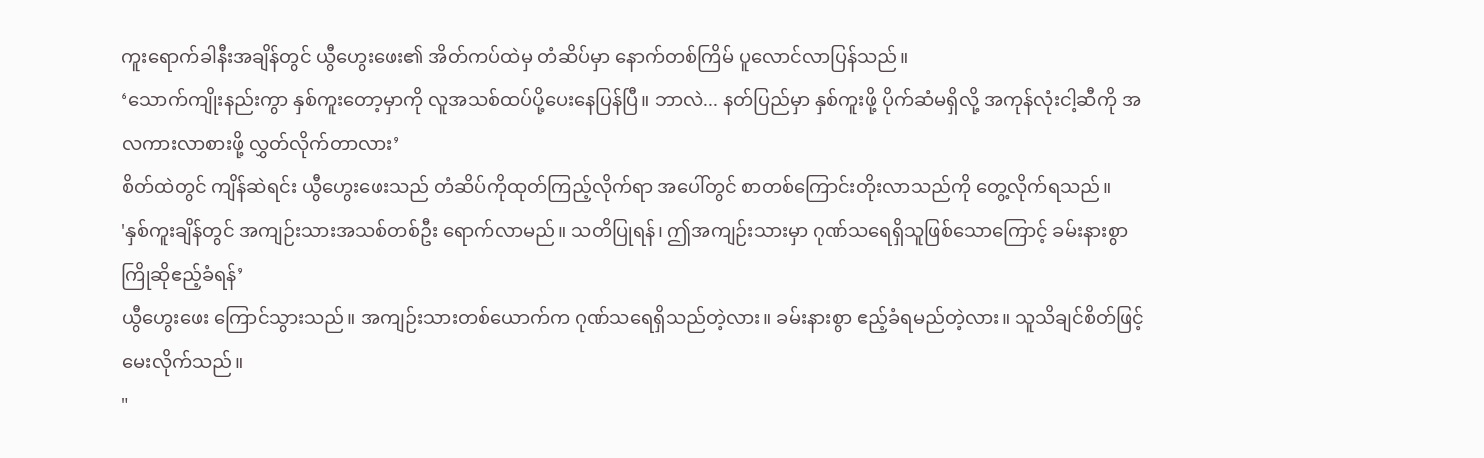ကူးရောက်ခါနီးအချိန်တွင် ယွီဟွေးဖေး၏ အိတ်ကပ်ထဲမှ တံဆိပ်မှာ နောက်တစ်ကြိမ် ပူလောင်လာပြန်သည်။
‘သောက်ကျိုးနည်းကွာ နှစ်ကူးတော့မှာကို လူအသစ်ထပ်ပို့ပေးနေပြန်ပြီ။ ဘာလဲ... နတ်ပြည်မှာ နှစ်ကူးဖို့ ပိုက်ဆံမရှိလို့ အကုန်လုံးငါ့ဆီကို အလကားလာစားဖို့ လွှတ်လိုက်တာလား’
စိတ်ထဲတွင် ကျိန်ဆဲရင်း ယွီဟွေးဖေးသည် တံဆိပ်ကိုထုတ်ကြည့်လိုက်ရာ အပေါ်တွင် စာတစ်ကြောင်းတိုးလာသည်ကို တွေ့လိုက်ရသည်။
'နှစ်ကူးချိန်တွင် အကျဉ်းသားအသစ်တစ်ဦး ရောက်လာမည်။ သတိပြုရန်၊ ဤအကျဉ်းသားမှာ ဂုဏ်သရေရှိသူဖြစ်သောကြောင့် ခမ်းနားစွာ ကြိုဆိုဧည့်ခံရန်’
ယွီဟွေးဖေး ကြောင်သွားသည်။ အကျဉ်းသားတစ်ယောက်က ဂုဏ်သရေရှိသည်တဲ့လား။ ခမ်းနားစွာ ဧည့်ခံရမည်တဲ့လား။ သူသိချင်စိတ်ဖြင့် မေးလိုက်သည်။
"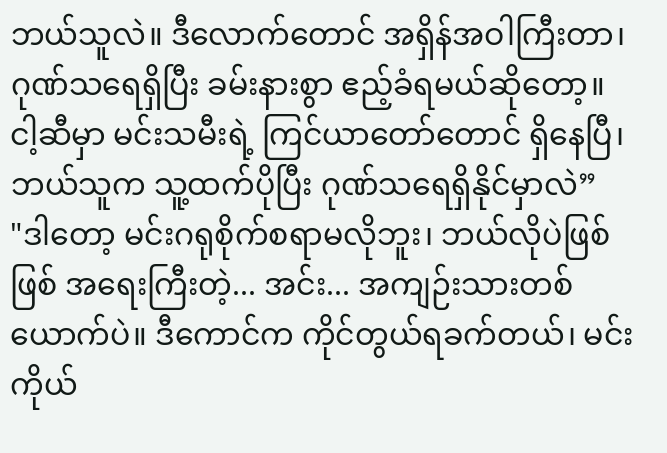ဘယ်သူလဲ။ ဒီလောက်တောင် အရှိန်အဝါကြီးတာ၊ ဂုဏ်သရေရှိပြီး ခမ်းနားစွာ ဧည့်ခံရမယ်ဆိုတော့။ ငါ့ဆီမှာ မင်းသမီးရဲ့ ကြင်ယာတော်တောင် ရှိနေပြီ၊ ဘယ်သူက သူ့ထက်ပိုပြီး ဂုဏ်သရေရှိနိုင်မှာလဲ”
"ဒါတော့ မင်းဂရုစိုက်စရာမလိုဘူး၊ ဘယ်လိုပဲဖြစ်ဖြစ် အရေးကြီးတဲ့... အင်း... အကျဉ်းသားတစ်ယောက်ပဲ။ ဒီကောင်က ကိုင်တွယ်ရခက်တယ်၊ မင်းကိုယ်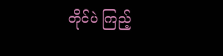တိုင်ပဲ ကြည့်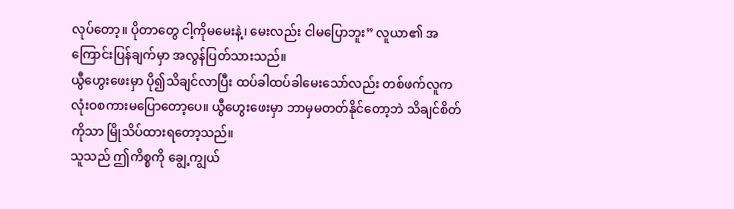လုပ်တော့။ ပိုတာတွေ ငါ့ကိုမမေးနဲ့၊ မေးလည်း ငါမပြောဘူး” လူယာ၏ အကြောင်းပြန်ချက်မှာ အလွန်ပြတ်သားသည်။
ယွီဟွေးဖေးမှာ ပို၍သိချင်လာပြီး ထပ်ခါထပ်ခါမေးသော်လည်း တစ်ဖက်လူက လုံးဝစကားမပြောတော့ပေ။ ယွီဟွေးဖေးမှာ ဘာမှမတတ်နိုင်တော့ဘဲ သိချင်စိတ်ကိုသာ မြိုသိပ်ထားရတော့သည်။
သူသည် ဤကိစ္စကို ချွေ့ကျွယ်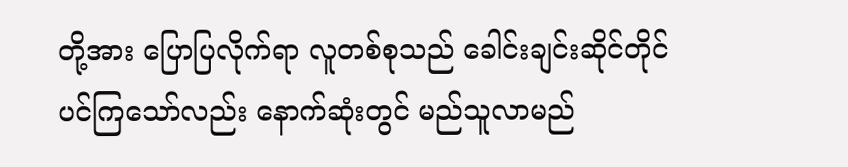တို့အား ပြောပြလိုက်ရာ လူတစ်စုသည် ခေါင်းချင်းဆိုင်တိုင်ပင်ကြသော်လည်း နောက်ဆုံးတွင် မည်သူလာမည်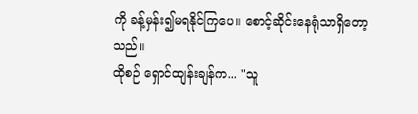ကို ခန့်မှန်း၍မရနိုင်ကြပေ။ စောင့်ဆိုင်းနေရုံသာရှိတော့သည်။
ထိုစဉ် ရှောင်ထျန်းချန်က... "သူ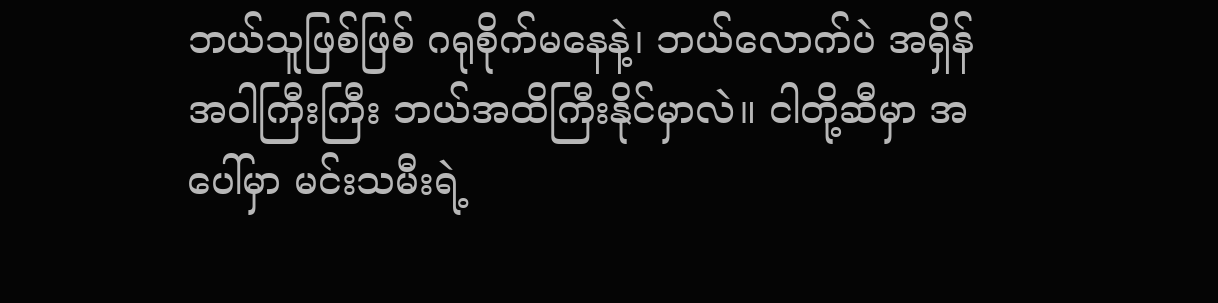ဘယ်သူဖြစ်ဖြစ် ဂရုစိုက်မနေနဲ့၊ ဘယ်လောက်ပဲ အရှိန်အဝါကြီးကြီး ဘယ်အထိကြီးနိုင်မှာလဲ။ ငါတို့ဆီမှာ အပေါ်မှာ မင်းသမီးရဲ့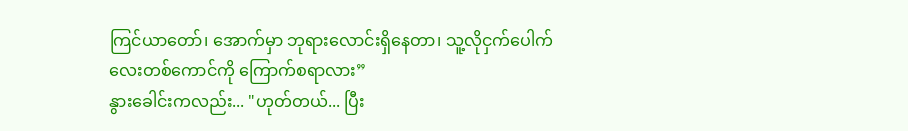ကြင်ယာတော်၊ အောက်မှာ ဘုရားလောင်းရှိနေတာ၊ သူ့လိုငှက်ပေါက်လေးတစ်ကောင်ကို ကြောက်စရာလား”
နွားခေါင်းကလည်း... "ဟုတ်တယ်... ပြီး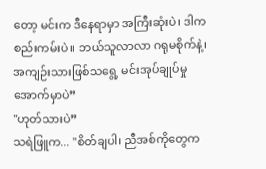တော့ မင်းက ဒီနေရာမှာ အကြီးဆုံးပဲ၊ ဒါက စည်းကမ်းပဲ။ ဘယ်သူလာလာ ဂရုမစိုက်နဲ့၊ အကျဉ်းသားဖြစ်သရွေ့ မင်းအုပ်ချုပ်မှုအောက်မှာပဲ”
"ဟုတ်သားပဲ”
သရဲဖြူက... "စိတ်ချပါ၊ ညီအစ်ကိုတွေက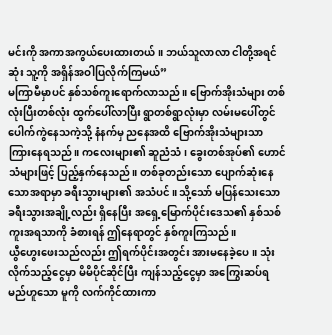မင်းကို အကာအကွယ်ပေးထားတယ်။ ဘယ်သူလာလာ ငါတို့အရင်ဆုံး သူ့ကို အရှိန်အဝါပြလိုက်ကြမယ်”
မကြာမီမှာပင် နှစ်သစ်ကူးရောက်လာသည်။ ဗြောက်အိုးသံများ တစ်လုံးပြီးတစ်လုံး ထွက်ပေါ်လာပြီး ရွာတစ်ရွာလုံးမှာ လမ်းမပေါ်တွင် ပေါက်ကွဲနေသကဲ့သို့ နံနက်မှ ညနေအထိ ဗြောက်အိုးသံများသာ ကြားနေရသည်။ ကလေးများ၏ ဆူညံသံ၊ ခွေးတစ်အုပ်၏ ဟောင်သံများဖြင့် ပြည့်နှက်နေသည်။ တစ်ခုတည်းသော ပျောက်ဆုံးနေသောအရာမှာ ခရီးသွားများ၏ အသံပင်။ သို့သော် မပြန်သေးသော ခရီးသွားအချို့လည်း ရှိနေပြီး အရှေ့မြောက်ပိုင်းဒေသ၏ နှစ်သစ်ကူးအရသာကို ခံစားရန် ဤနေရာတွင် နှစ်ကူးကြသည်။
ယွီဟွေးဖေးသည်လည်း ဤရက်ပိုင်းအတွင်း အားမနေခဲ့ပေ။ သုံးလိုက်သည့်ငွေမှာ မိမိပိုင်ဆိုင်ပြီး ကျန်သည့်ငွေမှာ အကြွေးဆပ်ရမည်ဟူသော မူကို လက်ကိုင်ထားကာ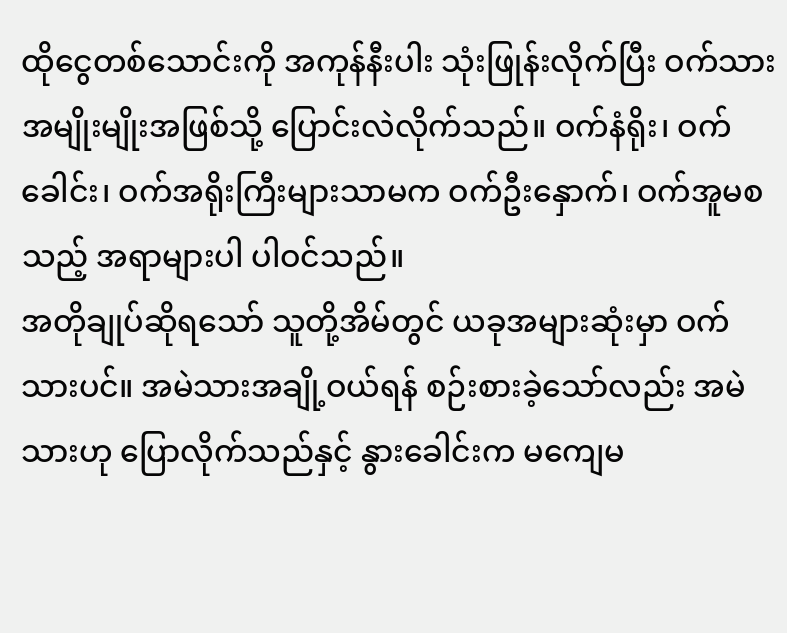ထိုငွေတစ်သောင်းကို အကုန်နီးပါး သုံးဖြုန်းလိုက်ပြီး ဝက်သားအမျိုးမျိုးအဖြစ်သို့ ပြောင်းလဲလိုက်သည်။ ဝက်နံရိုး၊ ဝက်ခေါင်း၊ ဝက်အရိုးကြီးများသာမက ဝက်ဦးနှောက်၊ ဝက်အူမစသည့် အရာများပါ ပါဝင်သည်။
အတိုချုပ်ဆိုရသော် သူတို့အိမ်တွင် ယခုအများဆုံးမှာ ဝက်သားပင်။ အမဲသားအချို့ဝယ်ရန် စဉ်းစားခဲ့သော်လည်း အမဲသားဟု ပြောလိုက်သည်နှင့် နွားခေါင်းက မကျေမ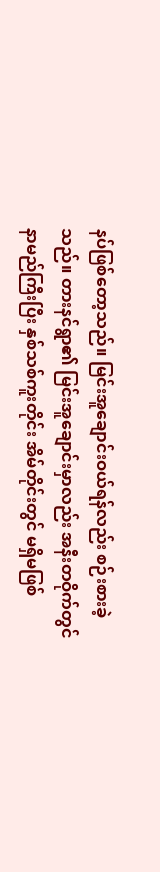နပ်ဖြစ်တော့သည်။ မြင်းအူချောင်းဝယ်ရန်လည်း စဉ်းစားခဲ့သည်။ တားနင်ရွာ၏ မြင်းအူချောင်းမှာလည်း အနီးတဝိုက်တွင် နာမည်ကြီးပြီး နှစ်သစ်ကူးတိုင်း အိမ်တိုင်းတွင် မရှိမဖြစ်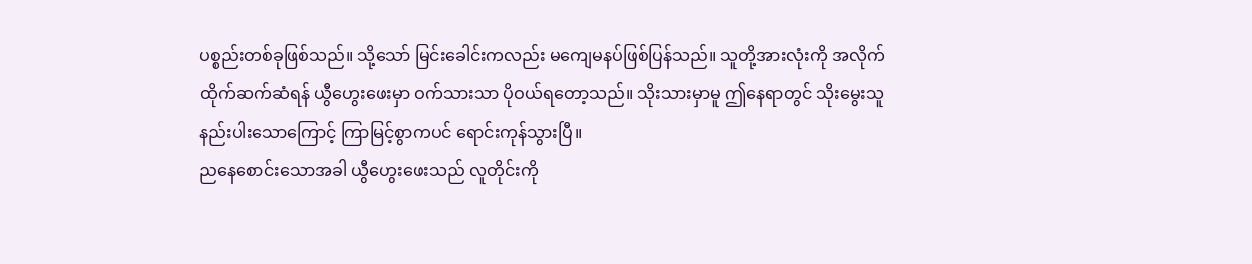ပစ္စည်းတစ်ခုဖြစ်သည်။ သို့သော် မြင်းခေါင်းကလည်း မကျေမနပ်ဖြစ်ပြန်သည်။ သူတို့အားလုံးကို အလိုက်ထိုက်ဆက်ဆံရန် ယွီဟွေးဖေးမှာ ဝက်သားသာ ပိုဝယ်ရတော့သည်။ သိုးသားမှာမူ ဤနေရာတွင် သိုးမွေးသူနည်းပါးသောကြောင့် ကြာမြင့်စွာကပင် ရောင်းကုန်သွားပြီ။
ညနေစောင်းသောအခါ ယွီဟွေးဖေးသည် လူတိုင်းကို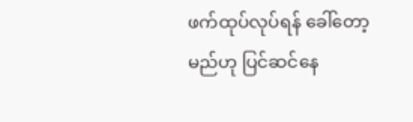ဖက်ထုပ်လုပ်ရန် ခေါ်တော့မည်ဟု ပြင်ဆင်နေ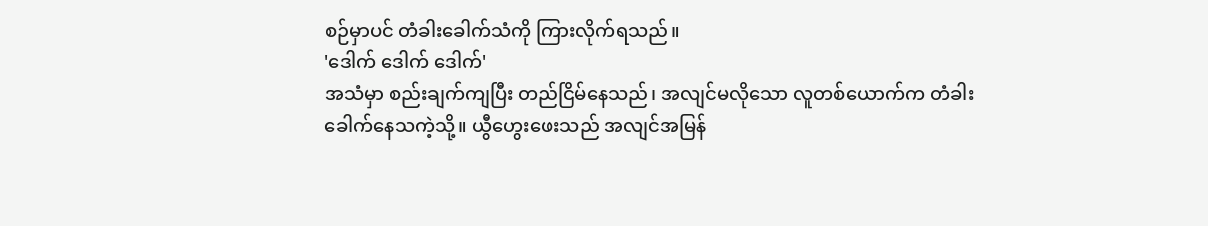စဉ်မှာပင် တံခါးခေါက်သံကို ကြားလိုက်ရသည်။
'ဒေါက် ဒေါက် ဒေါက်'
အသံမှာ စည်းချက်ကျပြီး တည်ငြိမ်နေသည်၊ အလျင်မလိုသော လူတစ်ယောက်က တံခါးခေါက်နေသကဲ့သို့။ ယွီဟွေးဖေးသည် အလျင်အမြန်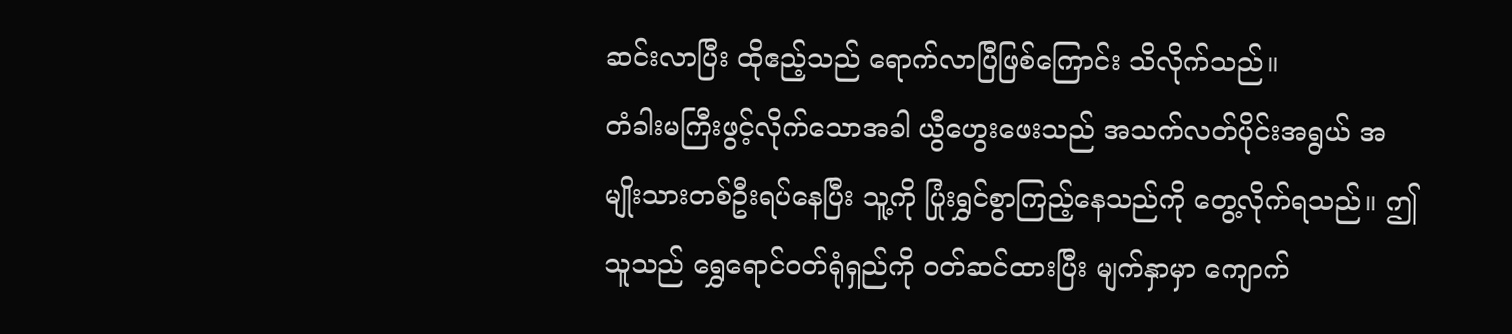ဆင်းလာပြီး ထိုဧည့်သည် ရောက်လာပြီဖြစ်ကြောင်း သိလိုက်သည်။
တံခါးမကြီးဖွင့်လိုက်သောအခါ ယွီဟွေးဖေးသည် အသက်လတ်ပိုင်းအရွယ် အမျိုးသားတစ်ဦးရပ်နေပြီး သူ့ကို ပြုံးရွှင်စွာကြည့်နေသည်ကို တွေ့လိုက်ရသည်။ ဤသူသည် ရွှေရောင်ဝတ်ရုံရှည်ကို ဝတ်ဆင်ထားပြီး မျက်နှာမှာ ကျောက်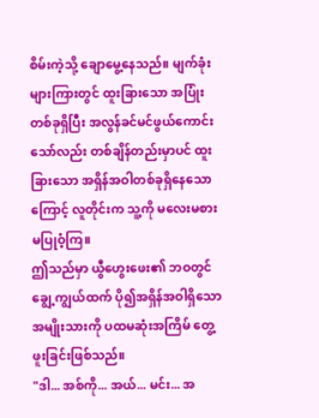စိမ်းကဲ့သို့ ချောမွေ့နေသည်။ မျက်ခုံးများကြားတွင် ထူးခြားသော အပြုံးတစ်ခုရှိပြီး အလွန်ခင်မင်ဖွယ်ကောင်းသော်လည်း တစ်ချိန်တည်းမှာပင် ထူးခြားသော အရှိန်အဝါတစ်ခုရှိနေသောကြောင့် လူတိုင်းက သူ့ကို မလေးမစားမပြုဝံ့ကြ။
ဤသည်မှာ ယွီဟွေးဖေး၏ ဘဝတွင် ချွေ့ကျွယ်ထက် ပို၍အရှိန်အဝါရှိသော အမျိုးသားကို ပထမဆုံးအကြိမ် တွေ့ဖူးခြင်းဖြစ်သည်။
"ဒါ... အစ်ကို... အယ်... မင်း... အ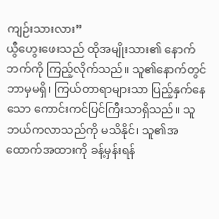ကျဉ်းသားလား”
ယွီဟွေးဖေးသည် ထိုအမျိုးသား၏ နောက်ဘက်ကို ကြည့်လိုက်သည်။ သူ၏နောက်တွင် ဘာမှမရှိ၊ ကြယ်တာရာများသာ ပြည့်နှက်နေသော ကောင်းကင်ပြင်ကြီးသာရှိသည်။ သူဘယ်ကလာသည်ကို မသိနိုင်၊ သူ၏အထောက်အထားကို ခန့်မှန်းရန်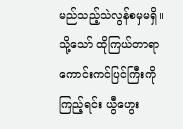မည်သည့်သဲလွန်စမှမရှိ။ သို့သော် ထိုကြယ်တာရာကောင်းကင်ပြင်ကြီးကို ကြည့်ရင်း ယွီဟွေး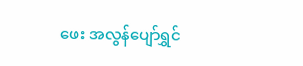ဖေး အလွန်ပျော်ရွှင်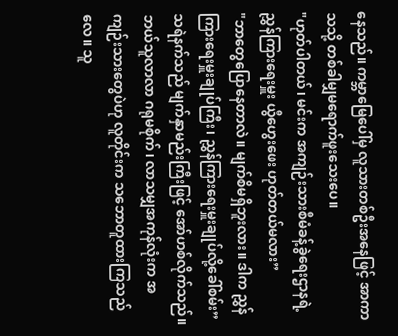နေသည်။ ကမ္ဘာမြေပေါ်မှ လူသားတစ်ဦးအနေဖြင့် အာကာသသို့ တစ်ခါမျှမရောက်ဖူးသေးပေ။
"ဟုတ်ပါတယ်၊ မင်းက အကျဉ်းသားစီမံခန့်ခွဲရေးဌာနရဲ့ ညွှန်ကြားရေးမှူး ယွီဟွေးဖေး ဟုတ်တယ်မလား”
"ဘာတွေပြောနေတာလဲ။ မျက်စိမရှိဘူးလား။ ဒါက ညွှန်ကြားရေးမှူးချုပ်ကြီး၊ ညွှန်ကြားရေးမှူးချုပ်လို့ခေါ်စမ်း”
သရဲနက်သည် မျက်နှာမည်းကြီးဖြင့် အော်ဟစ်လိုက်သည်။ ဘယ်သူလာလာ ဂရုမစိုက်၊ လာသမျှအကုန်လုံးက အကျဉ်းသားတွေပဲဟု လူတိုင်းက သဘောတူထားကြသည်လေ။ သူ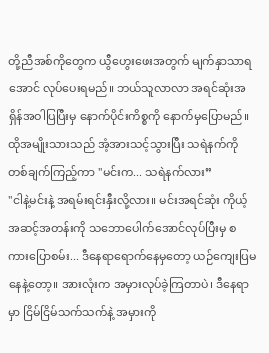တို့ညီအစ်ကိုတွေက ယွီဟွေးဖေးအတွက် မျက်နှာသာရအောင် လုပ်ပေးရမည်။ ဘယ်သူလာလာ အရင်ဆုံးအရှိန်အဝါပြပြီးမှ နောက်ပိုင်းကိစ္စကို နောက်မှပြောမည်။
ထိုအမျိုးသားသည် အံ့အားသင့်သွားပြီး သရဲနက်ကို တစ်ချက်ကြည့်ကာ "မင်းက... သရဲနက်လား”
"ငါနဲ့မင်းနဲ့ အရမ်းရင်းနှီးလို့လား။ မင်းအရင်ဆုံး ကိုယ့်အဆင့်အတန်းကို သဘောပေါက်အောင်လုပ်ပြီးမှ စကားပြောစမ်း... ဒီနေရာရောက်နေမှတော့ ယဉ်ကျေးပြမနေနဲ့တော့။ အားလုံးက အမှားလုပ်ခဲ့ကြတာပဲ၊ ဒီနေရာမှာ ငြိမ်ငြိမ်သက်သက်နဲ့ အမှားကို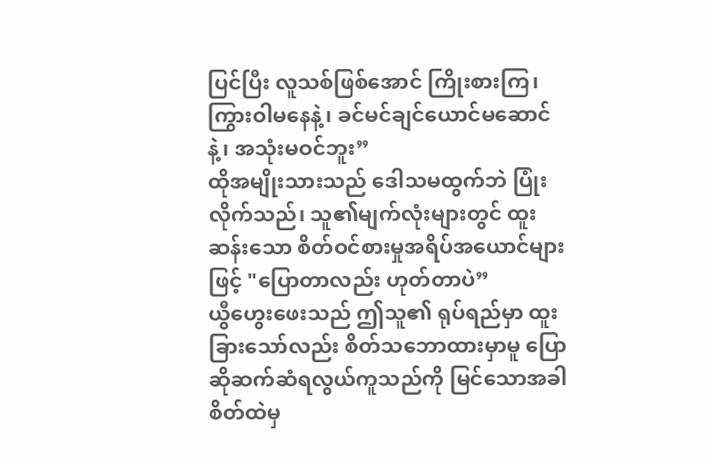ပြင်ပြီး လူသစ်ဖြစ်အောင် ကြိုးစားကြ၊ ကြွားဝါမနေနဲ့၊ ခင်မင်ချင်ယောင်မဆောင်နဲ့၊ အသုံးမဝင်ဘူး”
ထိုအမျိုးသားသည် ဒေါသမထွက်ဘဲ ပြုံးလိုက်သည်၊ သူ၏မျက်လုံးများတွင် ထူးဆန်းသော စိတ်ဝင်စားမှုအရိပ်အယောင်များဖြင့် "ပြောတာလည်း ဟုတ်တာပဲ”
ယွီဟွေးဖေးသည် ဤသူ၏ ရုပ်ရည်မှာ ထူးခြားသော်လည်း စိတ်သဘောထားမှာမူ ပြောဆိုဆက်ဆံရလွယ်ကူသည်ကို မြင်သောအခါ စိတ်ထဲမှ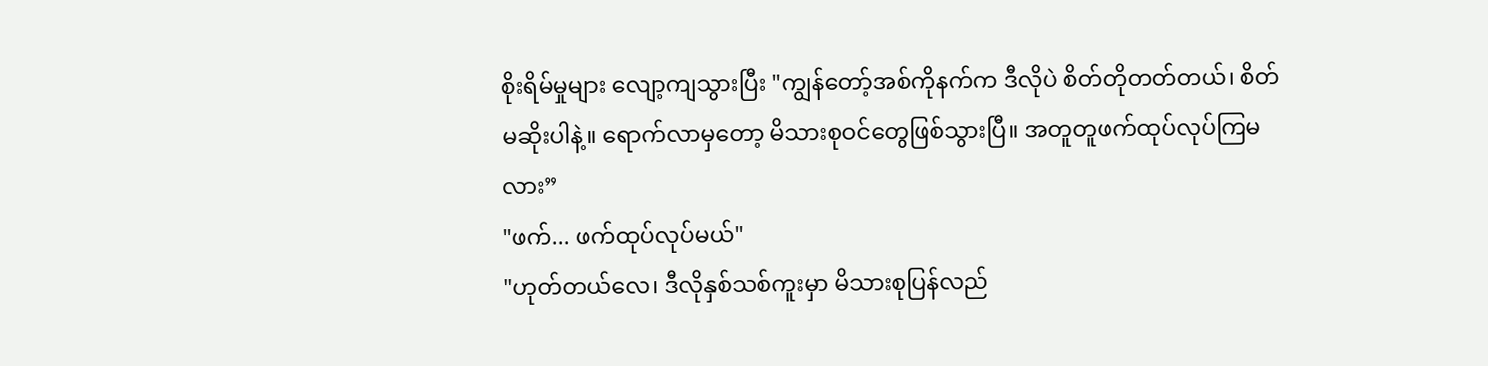စိုးရိမ်မှုများ လျော့ကျသွားပြီး "ကျွန်တော့်အစ်ကိုနက်က ဒီလိုပဲ စိတ်တိုတတ်တယ်၊ စိတ်မဆိုးပါနဲ့။ ရောက်လာမှတော့ မိသားစုဝင်တွေဖြစ်သွားပြီ။ အတူတူဖက်ထုပ်လုပ်ကြမလား”
"ဖက်... ဖက်ထုပ်လုပ်မယ်"
"ဟုတ်တယ်လေ၊ ဒီလိုနှစ်သစ်ကူးမှာ မိသားစုပြန်လည်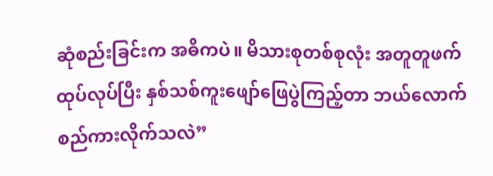ဆုံစည်းခြင်းက အဓိကပဲ။ မိသားစုတစ်စုလုံး အတူတူဖက်ထုပ်လုပ်ပြီး နှစ်သစ်ကူးဖျော်ဖြေပွဲကြည့်တာ ဘယ်လောက်စည်ကားလိုက်သလဲ”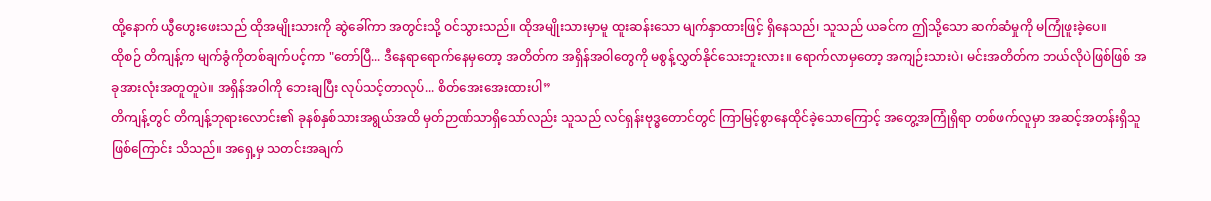ထို့နောက် ယွီဟွေးဖေးသည် ထိုအမျိုးသားကို ဆွဲခေါ်ကာ အတွင်းသို့ ဝင်သွားသည်။ ထိုအမျိုးသားမှာမူ ထူးဆန်းသော မျက်နှာထားဖြင့် ရှိနေသည်၊ သူသည် ယခင်က ဤသို့သော ဆက်ဆံမှုကို မကြုံဖူးခဲ့ပေ။
ထိုစဉ် တိကျန့်က မျက်ခွံကိုတစ်ချက်ပင့်ကာ "တော်ပြီ... ဒီနေရာရောက်နေမှတော့ အတိတ်က အရှိန်အဝါတွေကို မစွန့်လွှတ်နိုင်သေးဘူးလား။ ရောက်လာမှတော့ အကျဉ်းသားပဲ၊ မင်းအတိတ်က ဘယ်လိုပဲဖြစ်ဖြစ် အခုအားလုံးအတူတူပဲ။ အရှိန်အဝါကို ဘေးချပြီး လုပ်သင့်တာလုပ်... စိတ်အေးအေးထားပါ”
တိကျန့်တွင် တိကျန့်ဘုရားလောင်း၏ ခုနစ်နှစ်သားအရွယ်အထိ မှတ်ဉာဏ်သာရှိသော်လည်း သူသည် လင်ရှန်းဗုဒ္ဓတောင်တွင် ကြာမြင့်စွာနေထိုင်ခဲ့သောကြောင့် အတွေ့အကြုံရှိရာ တစ်ဖက်လူမှာ အဆင့်အတန်းရှိသူဖြစ်ကြောင်း သိသည်။ အရှေ့မှ သတင်းအချက်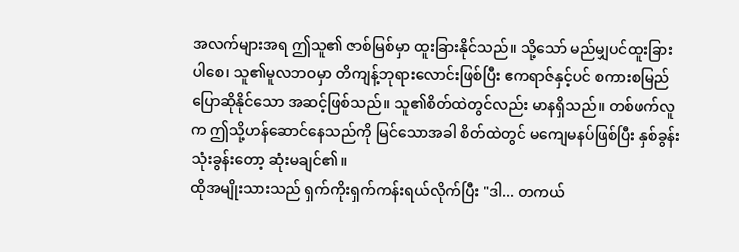အလက်များအရ ဤသူ၏ ဇာစ်မြစ်မှာ ထူးခြားနိုင်သည်။ သို့သော် မည်မျှပင်ထူးခြားပါစေ၊ သူ၏မူလဘဝမှာ တိကျန့်ဘုရားလောင်းဖြစ်ပြီး ဧကရာဇ်နှင့်ပင် စကားစမြည်ပြောဆိုနိုင်သော အဆင့်ဖြစ်သည်။ သူ၏စိတ်ထဲတွင်လည်း မာနရှိသည်။ တစ်ဖက်လူက ဤသို့ဟန်ဆောင်နေသည်ကို မြင်သောအခါ စိတ်ထဲတွင် မကျေမနပ်ဖြစ်ပြီး နှစ်ခွန်းသုံးခွန်းတော့ ဆုံးမချင်၏။
ထိုအမျိုးသားသည် ရှက်ကိုးရှက်ကန်းရယ်လိုက်ပြီး "ဒါ... တကယ်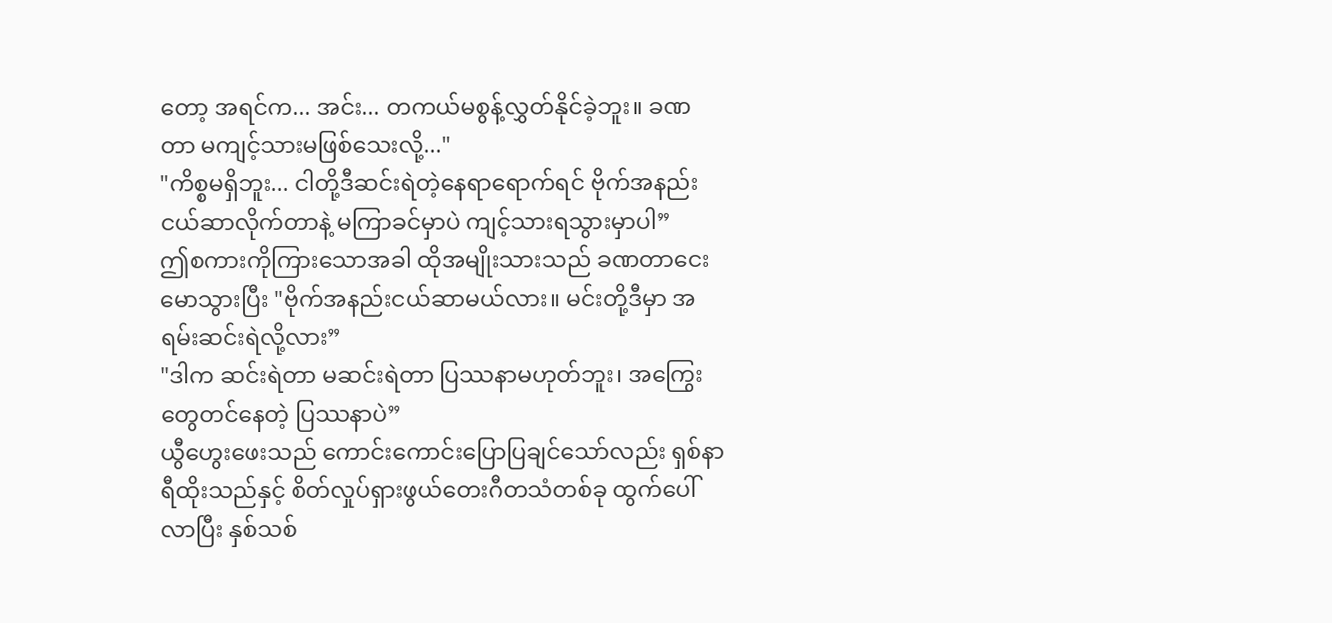တော့ အရင်က... အင်း... တကယ်မစွန့်လွှတ်နိုင်ခဲ့ဘူး။ ခဏတာ မကျင့်သားမဖြစ်သေးလို့..."
"ကိစ္စမရှိဘူး... ငါတို့ဒီဆင်းရဲတဲ့နေရာရောက်ရင် ဗိုက်အနည်းငယ်ဆာလိုက်တာနဲ့ မကြာခင်မှာပဲ ကျင့်သားရသွားမှာပါ”
ဤစကားကိုကြားသောအခါ ထိုအမျိုးသားသည် ခဏတာငေးမောသွားပြီး "ဗိုက်အနည်းငယ်ဆာမယ်လား။ မင်းတို့ဒီမှာ အရမ်းဆင်းရဲလို့လား”
"ဒါက ဆင်းရဲတာ မဆင်းရဲတာ ပြဿနာမဟုတ်ဘူး၊ အကြွေးတွေတင်နေတဲ့ ပြဿနာပဲ”
ယွီဟွေးဖေးသည် ကောင်းကောင်းပြောပြချင်သော်လည်း ရှစ်နာရီထိုးသည်နှင့် စိတ်လှုပ်ရှားဖွယ်တေးဂီတသံတစ်ခု ထွက်ပေါ်လာပြီး နှစ်သစ်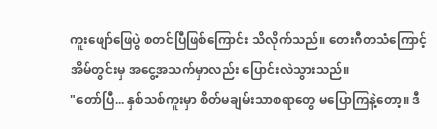ကူးဖျော်ဖြေပွဲ စတင်ပြီဖြစ်ကြောင်း သိလိုက်သည်။ တေးဂီတသံကြောင့် အိမ်တွင်းမှ အငွေ့အသက်မှာလည်း ပြောင်းလဲသွားသည်။
"တော်ပြီ... နှစ်သစ်ကူးမှာ စိတ်မချမ်းသာစရာတွေ မပြောကြနဲ့တော့။ ဒီ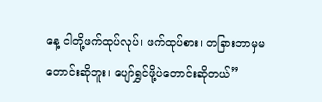နေ့ ငါတို့ဖက်ထုပ်လုပ်၊ ဖက်ထုပ်စား၊ တခြားဘာမှမတောင်းဆိုဘူး၊ ပျော်ရွှင်ဖို့ပဲတောင်းဆိုတယ်”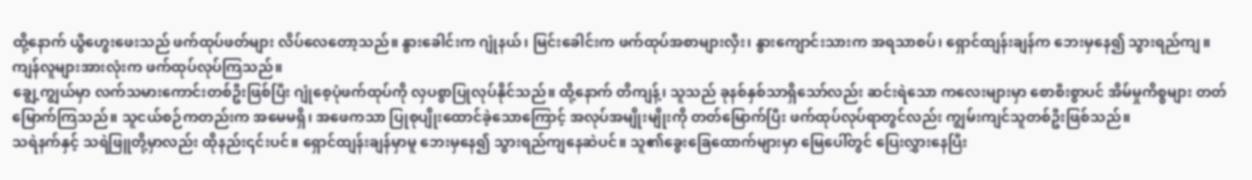ထို့နောက် ယွီဟွေးဖေးသည် ဖက်ထုပ်ဖတ်များ လိပ်လေတော့သည်။ နွားခေါင်းက ဂျုံနယ်၊ မြင်းခေါင်းက ဖက်ထုပ်အစာများလှီး၊ နွားကျောင်းသားက အရသာစပ်၊ ရှောင်ထျန်းချန်က ဘေးမှနေ၍ သွားရည်ကျ။ ကျန်လူများအားလုံးက ဖက်ထုပ်လုပ်ကြသည်။
ချွေ့ကျွယ်မှာ လက်သမားကောင်းတစ်ဦးဖြစ်ပြီး ဂျုံစေ့ပုံဖက်ထုပ်ကို လှပစွာပြုလုပ်နိုင်သည်။ ထို့နောက် တိကျန့်၊ သူသည် ခုနစ်နှစ်သာရှိသော်လည်း ဆင်းရဲသော ကလေးများမှာ စောစီးစွာပင် အိမ်မှုကိစ္စများ တတ်မြောက်ကြသည်။ သူငယ်စဉ်ကတည်းက အမေမရှိ၊ အဖေကသာ ပြုစုပျိုးထောင်ခဲ့သောကြောင့် အလုပ်အမျိုးမျိုးကို တတ်မြောက်ပြီး ဖက်ထုပ်လုပ်ရာတွင်လည်း ကျွမ်းကျင်သူတစ်ဦးဖြစ်သည်။
သရဲနက်နှင့် သရဲဖြူတို့မှာလည်း ထိုနည်း၎င်းပင်။ ရှောင်ထျန်းချန်မှာမူ ဘေးမှနေ၍ သွားရည်ကျနေဆဲပင်။ သူ၏ခွေးခြေထောက်များမှာ မြေပေါ်တွင် ပြေးလွှားနေပြီး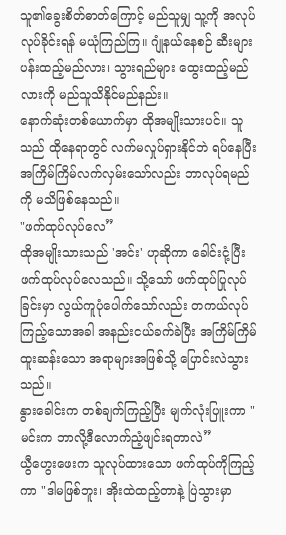သူ၏ခွေးစိတ်ဓာတ်ကြောင့် မည်သူမျှ သူ့ကို အလုပ်လုပ်ခိုင်းရန် မယုံကြည်ကြ။ ဂျုံနယ်နေစဉ် ဆီးများပန်းထည့်မည်လား၊ သွားရည်များ ထွေးထည့်မည်လားကို မည်သူသိနိုင်မည်နည်း။
နောက်ဆုံးတစ်ယောက်မှာ ထိုအမျိုးသားပင်။ သူသည် ထိုနေရာတွင် လက်မလှုပ်ရှားနိုင်ဘဲ ရပ်နေပြီး
အကြိမ်ကြိမ်လက်လှမ်းသော်လည်း ဘာလုပ်ရမည်ကို မသိဖြစ်နေသည်။
"ဖက်ထုပ်လုပ်လေ”
ထိုအမျိုးသားသည် 'အင်း' ဟုဆိုကာ ခေါင်းငုံ့ပြီး ဖက်ထုပ်လုပ်လေသည်။ သို့သော် ဖက်ထုပ်ပြုလုပ်ခြင်းမှာ လွယ်ကူပုံပေါက်သော်လည်း တကယ်လုပ်ကြည့်သောအခါ အနည်းငယ်ခက်ခဲပြီး အကြိမ်ကြိမ်ထူးဆန်းသော အရာများအဖြစ်သို့ ပြောင်းလဲသွားသည်။
နွားခေါင်းက တစ်ချက်ကြည့်ပြီး မျက်လုံးပြူးကာ "မင်းက ဘာလို့ဒီလောက်ညံ့ဖျင်းရတာလဲ”
ယွီဟွေးဖေးက သူလုပ်ထားသော ဖက်ထုပ်ကိုကြည့်ကာ "ဒါမဖြစ်ဘူး၊ အိုးထဲထည့်တာနဲ့ ပြဲသွားမှာ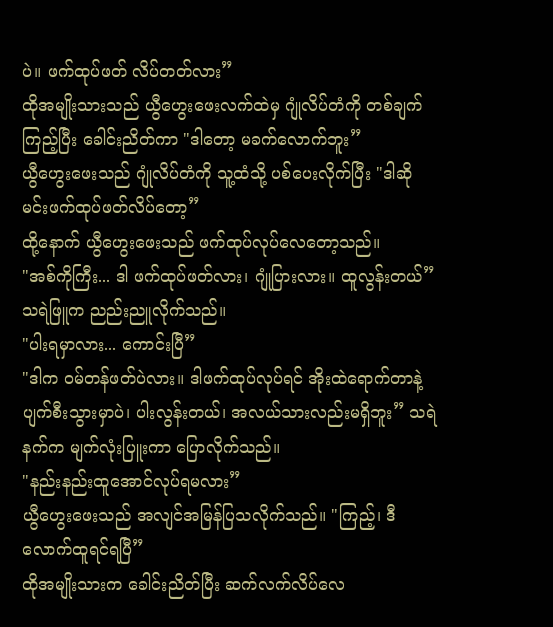ပဲ။ ဖက်ထုပ်ဖတ် လိပ်တတ်လား”
ထိုအမျိုးသားသည် ယွီဟွေးဖေးလက်ထဲမှ ဂျုံလိပ်တံကို တစ်ချက်ကြည့်ပြီး ခေါင်းညိတ်ကာ "ဒါတော့ မခက်လောက်ဘူး”
ယွီဟွေးဖေးသည် ဂျုံလိပ်တံကို သူ့ထံသို့ ပစ်ပေးလိုက်ပြီး "ဒါဆို မင်းဖက်ထုပ်ဖတ်လိပ်တော့”
ထို့နောက် ယွီဟွေးဖေးသည် ဖက်ထုပ်လုပ်လေတော့သည်။
"အစ်ကိုကြီး... ဒါ ဖက်ထုပ်ဖတ်လား၊ ဂျုံပြားလား။ ထူလွန်းတယ်” သရဲဖြူက ညည်းညူလိုက်သည်။
"ပါးရမှာလား... ကောင်းပြီ”
"ဒါက ဝမ်တန်ဖတ်ပဲလား။ ဒါဖက်ထုပ်လုပ်ရင် အိုးထဲရောက်တာနဲ့ ပျက်စီးသွားမှာပဲ၊ ပါးလွန်းတယ်၊ အလယ်သားလည်းမရှိဘူး” သရဲနက်က မျက်လုံးပြူးကာ ပြောလိုက်သည်။
"နည်းနည်းထူအောင်လုပ်ရမလား”
ယွီဟွေးဖေးသည် အလျင်အမြန်ပြသလိုက်သည်။ "ကြည့်၊ ဒီလောက်ထူရင်ရပြီ”
ထိုအမျိုးသားက ခေါင်းညိတ်ပြီး ဆက်လက်လိပ်လေ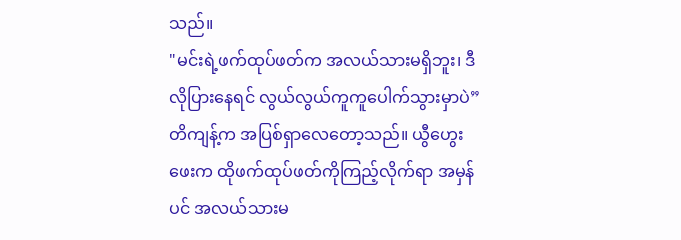သည်။
"မင်းရဲ့ဖက်ထုပ်ဖတ်က အလယ်သားမရှိဘူး၊ ဒီလိုပြားနေရင် လွယ်လွယ်ကူကူပေါက်သွားမှာပဲ” တိကျန့်က အပြစ်ရှာလေတော့သည်။ ယွီဟွေးဖေးက ထိုဖက်ထုပ်ဖတ်ကိုကြည့်လိုက်ရာ အမှန်ပင် အလယ်သားမ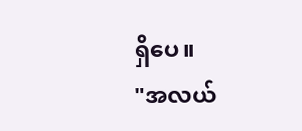ရှိပေ။
"အလယ်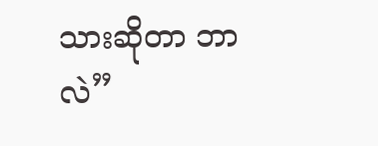သားဆိုတာ ဘာလဲ”